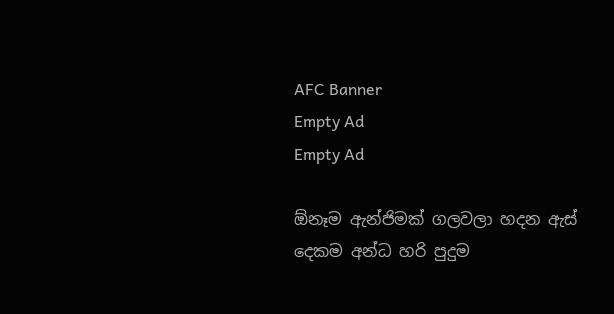AFC Banner
Empty Ad
Empty Ad

ඕනෑම ඇන්ජිමක් ගලවලා හදන ඇස් දෙකම අන්ධ හරි පුදුම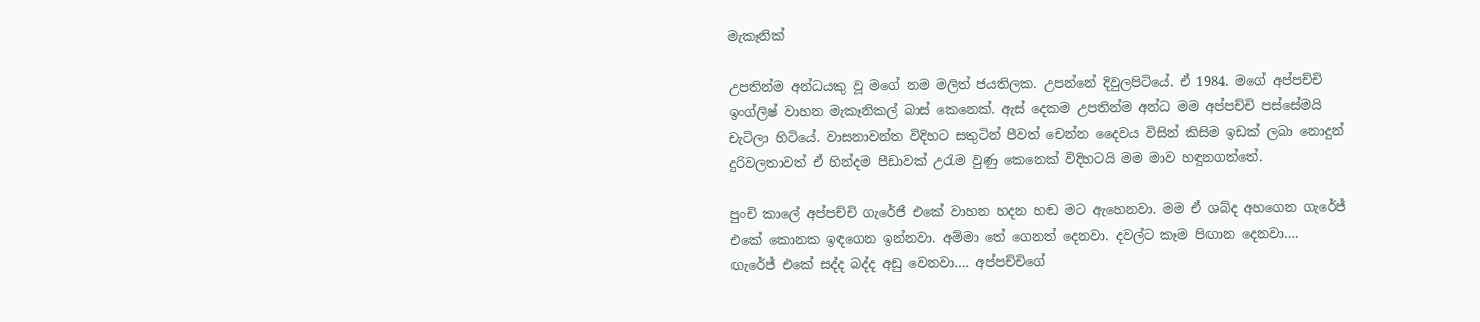මැකෑනික්

උපතින්ම අන්ධයකු වූ මගේ නම මලිත්‌ ජයතිලක. උපන්නේ දිවුලපිටියේ. ඒ 1984. මගේ අප්පච්චි ඉංග්ලිෂ්‌ වාහන මැකෑනිකල්‌ බාස්‌ කෙනෙක්‌. ඇස්‌ දෙකම උපතින්ම අන්ධ මම අප්පච්චි පස්සේමයි චැටිලා හිටියේ. වාසනාවන්ත විදිහට සතුටින්‌ පීවත්‌ චෙන්න දෛවය විසින්‌ කිසිම ඉඩක්‌ ලබා නොදුන්‌ දුරිවලතාවත්‌ ඒ හින්දම පීඩාවක්‌ උරැම වුණු කෙනෙක්‌ විදිහටයි මම මාව හඳුනගත්තේ.

පුංචි කාලේ අප්පච්චි ගැරේජී එකේ වාහන හදන හඬ මට ඇහෙනවා. මම ඒ ශබ්ද අහගෙන ගැරේජ්‌ එකේ කොනක ඉඳගෙන ඉන්නවා. අම්මා තේ ගෙනත්‌ දෙනවා. දවල්ට කෑම පිඟාන දෙනවා…. ඟැරේජ්‌ එකේ සද්ද බද්ද අඩු වෙනවා…. අප්පච්චිගේ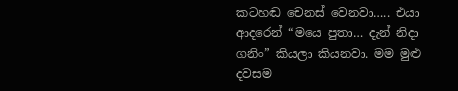කටහඬ චෙනස්‌ වෙනවා….. එයා ආදරෙන්‌ “මයෙ පුතා… දැන්‌ නිදා ගනිං” කියලා කියනවා. මම මුළු දවසම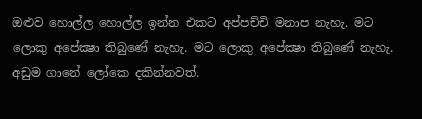ඔළුව හොල්ල හොල්ල ඉන්න එකට අප්පච්චි මනාප නැහැ. මට ලොකු අපේක්‍ෂා තිබුණේ නැහැ. මට ලොකු අපේක්‍ෂා තිබුණේ නැහැ. අඩුම ගානේ ලෝකෙ දකින්නවත්‌.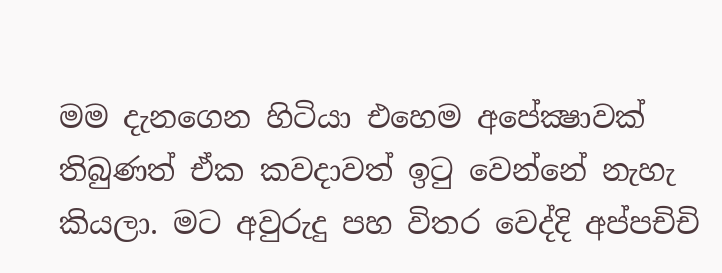මම දැනගෙන හිටියා එහෙම අපේක්‍ෂාවක්‌ තිබුණත්‌ ඒක කවදාවත්‌ ඉටු වෙන්නේ නැහැ කියලා. මට අවුරුදු පහ විතර වෙද්දි අප්පචිචි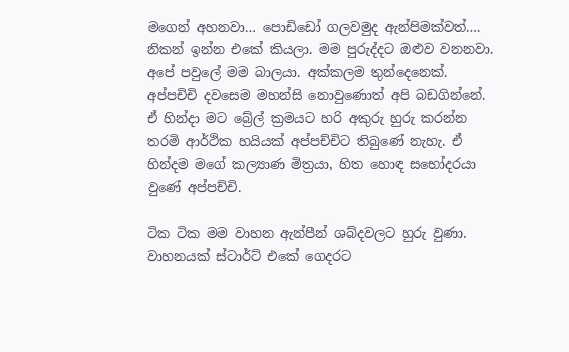මගෙන්‌ අහනවා… පොඩිඩෝ ගලවමුද ඇන්පිමක්වත්‌…. නිකන්‌ ඉන්න එකේ කියලා. මම පුරුද්දට ඔළුව වනනවා. අපේ පවුලේ මම බාලයා. අක්කලම තුන්දෙනෙක්‌. අප්පචිචි දවසෙම මහන්සි නොවුණොත්‌ අපි බඩගින්නේ. ඒ හින්දා මට බ්‍රේල්‌ ක්‍රමයට හරි අකුරු හුරු කරන්න තරමි ආර්ථික හයියක්‌ අප්පච්චිට තිබුණේ නැහැ. ඒ හින්දම මගේ කල්‍යාණ මිත්‍රයා, හිත හොඳ සභෝදරයා වුණේ අප්පච්චි.

ටික ටික මම වාහන ඇන්පීන්‌ ශබ්දවලට හුරු වුණා. වාහනයක්‌ ස්ටාර්ට්‌ එකේ ගෙදරට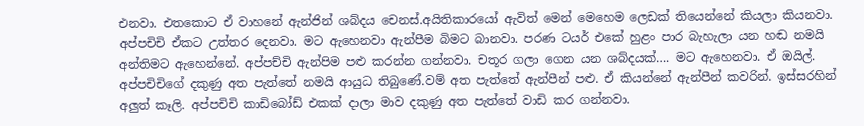එනවා. එතකොට ඒ වාහනේ ඇන්ජින්‌ ශබ්දය චෙනස්‌.අයිතිකාරයෝ ඇවිත්‌ මෙන්‌ මෙහෙම ලෙඩක්‌ තියෙන්නේ කියලා කියනවා. අප්පචිචි ඒකට උත්තර දෙනවා. මට ඇහෙනවා ඇන්පීම බිමට බානවා. පරණ ටයර්‌ එකේ හුළං පාර බැහැලා යන හඬ නමයි අන්තිමට ඇහෙන්නේ. අප්පච්චි ඇන්පිම පළු කරන්න ගන්නවා. චතූර ගලා ගෙන යන ශබ්දයක්‌…. මට ඇහෙනවා. ඒ ඔයිල්‌. අප්පචිචිගේ දකුණු අත පැත්තේ නමයි ආයුධ තිබුණේ.වම්‌ අත පැත්තේ ඇන්පීන්‌ පළු. ඒ කියන්නේ ඇන්පීන්‌ කවරින්‌. ඉස්සරහින්‌ අලුත්‌ කෑලි. අප්පචිචි කාඩිබෝඩ්‌ එකක්‌ දාලා මාව දකුණු අත පැත්තේ වාඩි කර ගන්නවා.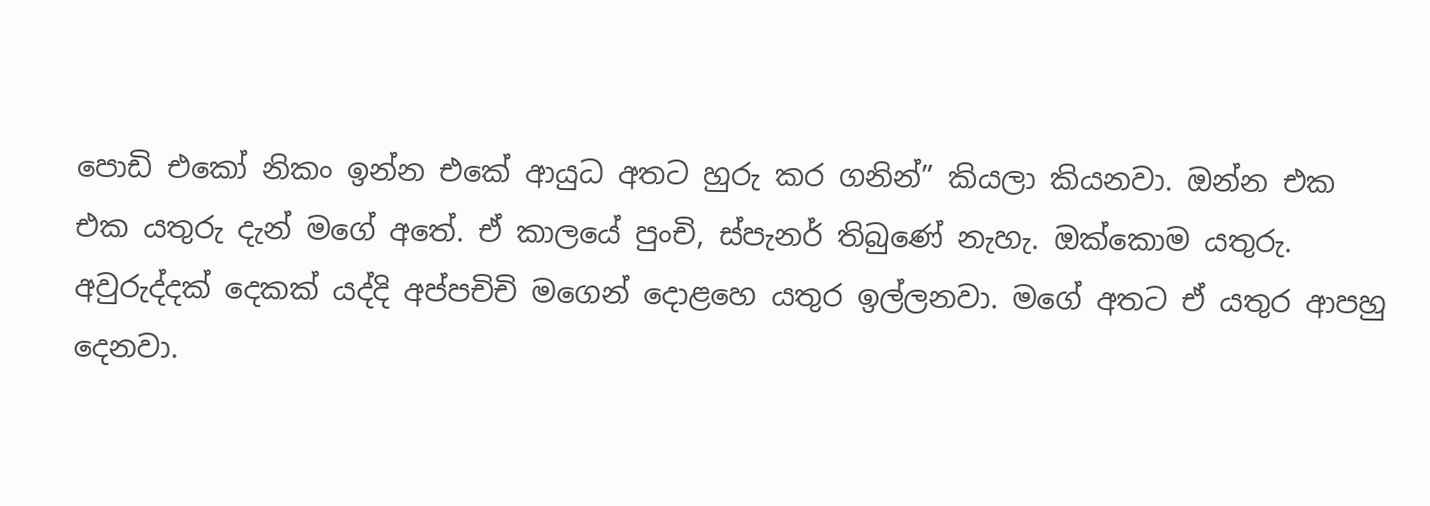පොඩි එකෝ නිකං ඉන්න එකේ ආයුධ අතට හුරු කර ගනින්‌” කියලා කියනවා. ඔන්න එක
එක යතුරු දැන්‌ මගේ අතේ. ඒ කාලයේ පුංචි, ස්පැනර්‌ තිබුණේ නැහැ. ඔක්කොම යතුරු.
අවුරුද්දක්‌ දෙකක්‌ යද්දි අප්පචිචි මගෙන්‌ දොළහෙ යතුර ඉල්ලනවා. මගේ අතට ඒ යතුර ආපහු දෙනවා.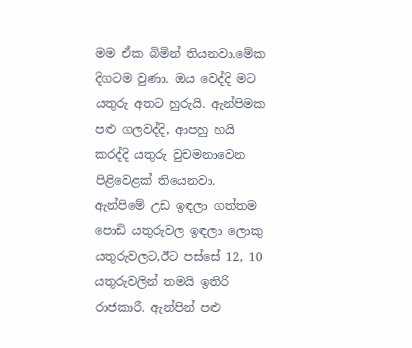මම ඒක බිමින්‌ තියනවා.මේක දිගටම වුණා. ඔය වෙද්දි මට යතුරු අතට හුරුයි. ඇන්පිමක පළු ගලවද්දි, ආපහු හයි කරද්දි යතුරු වුචමනාවෙන පිළිවෙළක්‌ තියෙනවා. ඇන්පිමේ උඩ ඉඳලා ගත්තම පොඩි යතුරුවල ඉඳලා ලොකු යතුරුවලට,ඊට පස්සේ 12, 10 යතුරුවලින්‌ තමයි ඉතිරි රාජකාරී. ඇන්පින්‌ පළු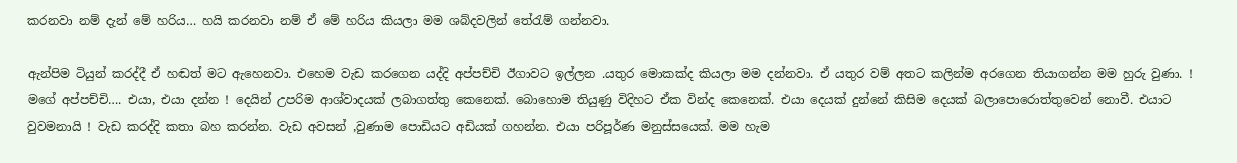කරනවා නම්‌ දැන්‌ මේ හරිය… හයි කරනවා නම්‌ ඒ මේ හරිය කියලා මම ශබ්දවලින්‌ තේරැම්‌ ගන්නවා.

ඇන්පිම ටියුන්‌ කරද්දී ඒ හඬත්‌ මට ඇහෙනවා. එහෙම වැඩ කරගෙන යද්දි අප්පච්චි ඊගාවට ඉල්ලන .යතුර මොකක්ද කියලා මම දන්නවා. ඒ යතුර වම්‌ අතට කලින්ම අරගෙන තියාගන්න මම හුරු වුණා. ! මගේ අප්පච්චි…. එයා, එයා දන්න ! දෙයින්‌ උපරිම ආශ්වාදයක්‌ ලබාගත්තු කෙනෙක්‌. බොහොම තියුණු විදිහට ඒක වින්ද කෙනෙක්‌. එයා දෙයක්‌ දුන්නේ කිසිම දෙයක්‌ බලාපොරොත්තුවෙන්‌ නොවී. එයාට වුවමනායි ! වැඩ කරද්දි කතා බහ කරන්න. වැඩ අවසන්‌ ,වුණාම පොඩියට අඩියක්‌ ගහන්න. එයා පරිපූර්ණ මනුස්සයෙක්‌. මම හැම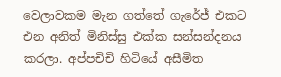වෙලාවකම මැන ගත්තේ ගැරේජ්‌ එකට එන අනිත්‌ මිනිස්සු එක්ක සන්සන්දනය කරලා. අප්පචිචි හිටියේ අසීමිත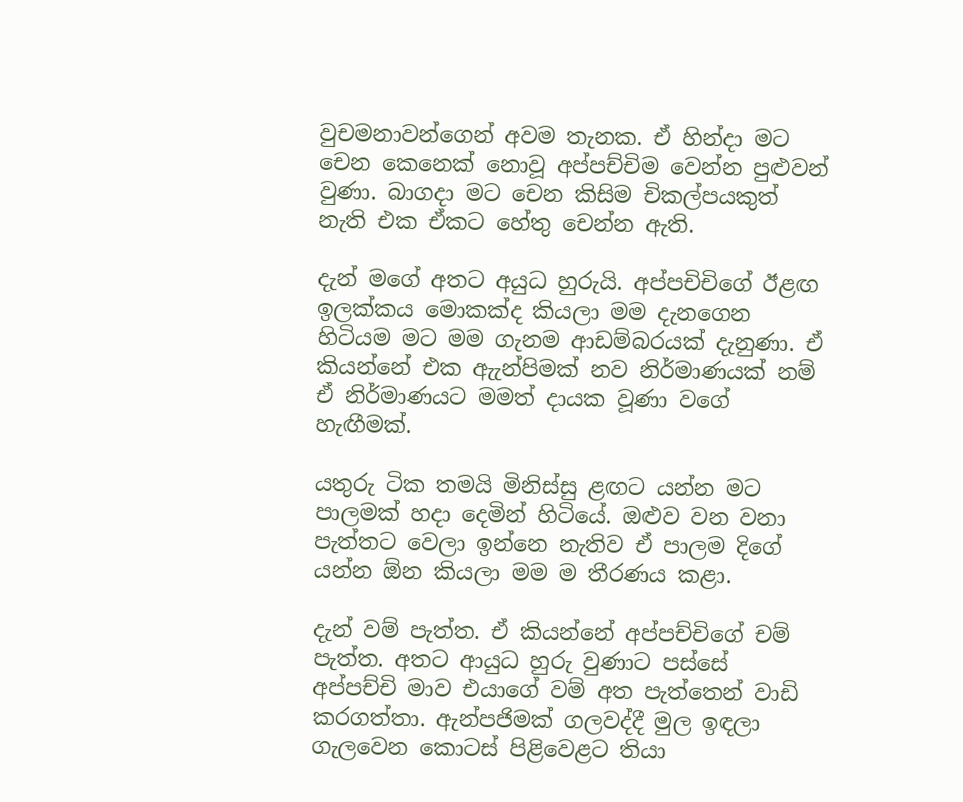වුචමනාවන්ගෙන්‌ අවම තැනක. ඒ හින්දා මට චෙන කෙනෙක්‌ නොවූ අප්පච්චිම වෙන්න පුළුවන්‌ වුණා. බාගදා මට චෙන කිසිම චිකල්පයකුත්‌ නැති එක ඒකට හේතු චෙන්න ඇති.

දැන්‌ මගේ අතට අයුධ හුරුයි. අප්පචිචිගේ ඊළඟ ඉලක්කය මොකක්ද කියලා මම දැනගෙන හිටියම මට මම ගැනම ආඩම්බරයක්‌ දැනුණා. ඒ කියන්නේ එක ඇැන්පිමක්‌ නව නිර්මාණයක්‌ නම්‌ ඒ නිර්මාණයට මමත්‌ දායක වූණා වගේ හැඟීමක්‌.

යතුරු ටික තමයි මිනිස්සු ළඟට යන්න මට පාලමක්‌ හදා දෙමින්‌ හිටියේ. ඔළුව වන වනා පැත්තට වෙලා ඉන්නෙ නැතිව ඒ පාලම දිගේ යන්න ඕන කියලා මම ම තීරණය කළා.

දැන්‌ වම්‌ පැත්ත. ඒ කියන්නේ අප්පච්චිගේ චම්‌ පැත්ත. අතට ආයුධ හුරු වුණාට පස්සේ
අප්පච්චි මාව එයාගේ වම්‌ අත පැත්තෙන්‌ වාඩි කරගත්තා. ඇන්පජිමක්‌ ගලවද්දී මුල ඉඳලා
ගැලවෙන කොටස්‌ පිළිවෙළට තියා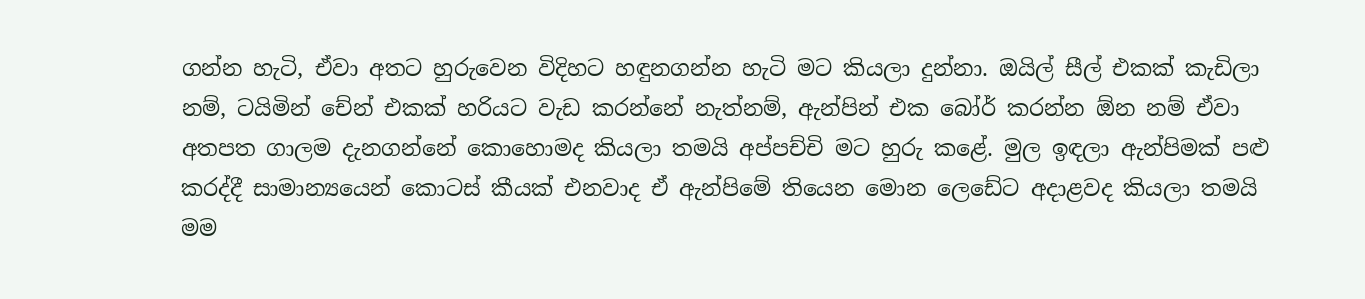ගන්න හැටි, ඒවා අතට හුරුවෙන විදිහට හඳුනගන්න හැටි මට කියලා දුන්නා. ඔයිල්‌ සීල්‌ එකක්‌ කැඩිලා නම්‌, ටයිමින්‌ චේන්‌ එකක්‌ හරියට වැඩ කරන්නේ නැත්නම්‌, ඇන්පින්‌ එක බෝර්‌ කරන්න ඕන නම්‌ ඒවා අතපත ගාලම දැනගන්නේ කොහොමද කියලා තමයි අප්පච්චි මට හුරු කළේ. මුල ඉඳලා ඇන්පිමක්‌ පළු කරද්දී සාමාන්‍යයෙන්‌ කොටස්‌ කීයක්‌ එනවාද ඒ ඇන්පිමේ තියෙන මොන ලෙඩේට අදාළවද කියලා තමයි මම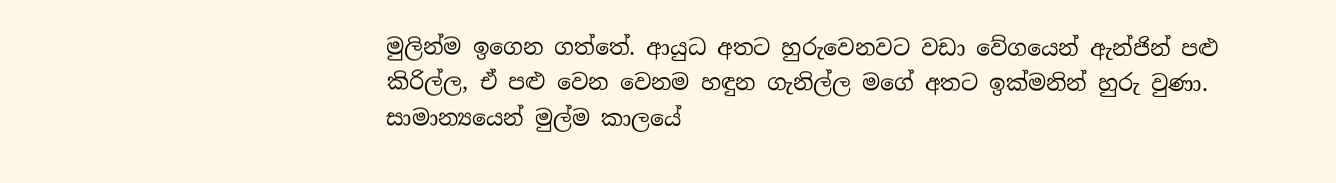මුලින්ම ඉගෙන ගත්තේ. ආයුධ අතට හුරුවෙනවට වඩා වේගයෙන්‌ ඇන්ජින්‌ පළු
කිරිල්ල, ඒ පළු වෙන වෙනම හඳුන ගැනිල්ල මගේ අතට ඉක්මනින්‌ හුරු වුණා. සාමාන්‍යයෙන්‌ මුල්ම කාලයේ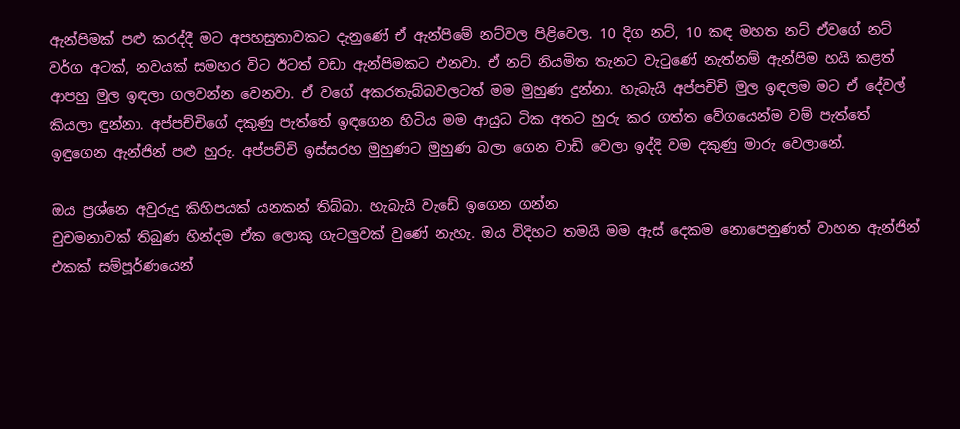ඇන්පිමක්‌ පළු කරද්දී මට අපහසුතාවකට දැනුණේ ඒ ඇන්පිමේ නට්වල පිළිවෙල. 10 දිග නට්‌, 10 කඳ මහත නට්‌ ඒවගේ නට්‌ වර්ග අටක්‌, නවයක්‌ සමහර විට ඊටත්‌ වඩා ඇන්පිමකට එනවා. ඒ නට්‌ නියමිත තැනට වැටුණේ නැත්නම්‌ ඇන්පිම හයි කළත්‌ ආපහු මුල ඉඳලා ගලවන්න වෙනවා. ඒ වගේ අකරතැබ්බවලටත්‌ මම මුහුණ දුන්නා. හැබැයි අප්පචිචි මුල ඉඳලම මට ඒ දේවල්‌ කියලා ඳුන්නා. අප්පච්චිගේ දකුණු පැත්තේ ඉඳගෙන හිටිය මම ආයුධ ටික අතට හුරු කර ගත්ත වේගයෙන්ම වම්‌ පැත්තේ ඉඳුගෙන ඇන්ජින්‌ පළු හුරු. අප්පච්චි ඉස්සරහ මුහුණට මුහුණ බලා ගෙන වාඩි වෙලා ඉද්දි වම දකුණු මාරු වෙලානේ.

ඔය ප්‍රශ්නෙ අවුරුදු කිහිපයක්‌ යනකන්‌ තිබ්බා. හැබැයි වැඩේ ඉගෙන ගන්න
චුචමනාවක්‌ තිබුණ හින්දම ඒක ලොකු ගැටලුවක්‌ වුණේ නැහැ. ඔය විදිහට තමයි මම ඇස්‌ දෙකම නොපෙනුණත්‌ වාහන ඇන්ජින්‌ එකක්‌ සම්පූර්ණයෙන්‌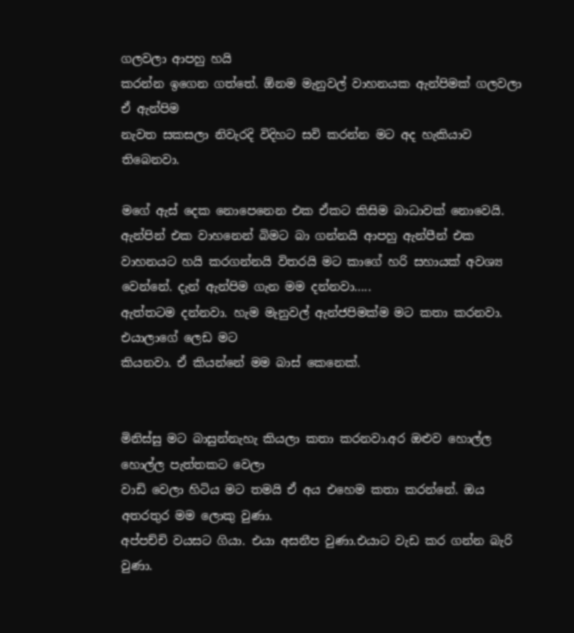ගලවලා ආපහු හයි
කරන්න ඉගෙන ගත්තේ. ඕනම මැනුවල්‌ වාහනයක ඇන්පිමක්‌ ගලවලා ඒ ඇන්පිම
නැවත සකසලා නිවැරදි විදිහට සවි කරන්න මට අද හැකියාව තිබෙනවා.

මගේ ඇස්‌ දෙක නොපෙනෙන එක ඒකට කිසිම බාධාවක්‌ නොවෙයි. ඇන්පින්‌ එක වාහනෙන්‌ බිමට බා ගන්නයි ආපහු ඇන්පීන්‌ එක වාහනයට හයි කරගන්නයි විතරයි මට කාගේ හරි සහායක්‌ අවශ්‍ය වෙන්නේ. දැන්‌ ඇන්පිම ගැන මම දන්නවා…..
ඇත්තටම දන්නවා. හැම මැනුවල්‌ ඇන්ජපිමක්ම මට කතා කරනවා. එයාලාගේ ලෙඩ මට
කියනවා. ඒ කියන්නේ මම බාස්‌ කෙනෙක්‌.


මිනිස්සු මට බාසුන්නැහැ කියලා කතා කරනවා.අර ඔළුව හොල්ල හොල්ල පැත්තකට වෙලා
වාඩි වෙලා හිටිය මට තමයි ඒ අය එහෙම කතා කරන්නේ. ඔය අතරතුර මම ලොකු වුණා.
අප්පච්චි වයසට ගියා. එයා අසනීප වුණා.එයාට වැඩ කර ගන්න බැරි වුණා.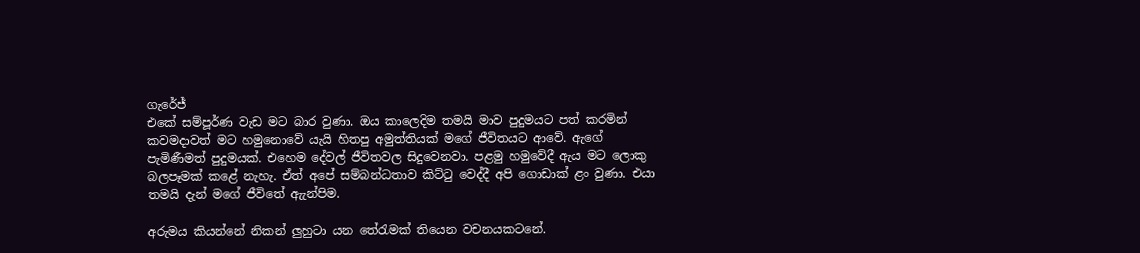ගැරේජ්‌
එකේ සම්පූර්ණ වැඩ මට බාර වුණා. ඔය කාලෙදිම තමයි මාව පුදුමයට පත්‌ කරමින්‌
කවමදාවත්‌ මට හමුනොවේ යැයි හිතපු අමුත්තියක්‌ මගේ ජීවිතයට ආවේ. ඇගේ
පැමිණීමත්‌ පුදුමයක්‌. එහෙම දේවල්‌ ජීවිතවල සිදුවෙනවා. පළමු හමුවේදී ඇය මට ලොකු
බලපෑමක්‌ කළේ නැහැ. ඒත්‌ අපේ සම්බන්ධතාව කිට්ටු වෙද්දී අපි ගොඩාක්‌ ළං වුණා. එයා තමයි දැන්‌ මගේ ජීවිතේ ඇැන්පිම.

අරුමය කියන්නේ නිකන්‌ ලුහුටා යන තේරැමක්‌ තියෙන වචනයකටනේ.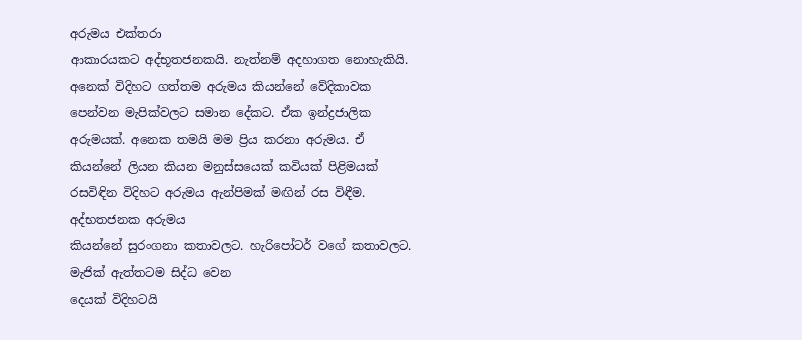අරුමය එක්තරා
ආකාරයකට අද්භූතජනකයි. නැත්නම්‌ අදහාගත නොහැකියි. අනෙක්‌ විදිහට ගත්තම අරුමය කියන්නේ වේදිකාවක පෙන්වන මැපික්වලට සමාන දේකට. ඒක ඉන්ද්‍රජාලික අරුමයක්‌. අනෙක තමයි මම ප්‍රිය කරනා අරුමය. ඒ කියන්නේ ලියන කියන මනුස්සයෙක්‌ කවියක්‌ පිළිමයක්‌ රසවිඳින විදිහට අරුමය ඇන්පිමක්‌ මඟින්‌ රස විඳීම. අද්භතජනක අරුමය
කියන්නේ සුරංගනා කතාවලට. හැරිපෝටර්‌ වගේ කතාවලට. මැජික්‌ ඇත්තටම සිද්ධ වෙන
දෙයක්‌ විදිහටයි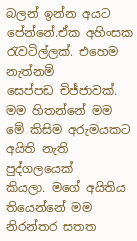බලන්‌ ඉන්න අයට පේන්නේ.ඒක අහිංසක රැවටිල්ලක්‌. එහෙම නැත්නම්‌
සෙප්පඩ චිජ්ජාවක්‌. මම හිතන්නේ මම මේ කිසිම අරුමයකට අයිති නැති පුද්ගලයෙක්‌
කියලා. මගේ අයිතිය තියෙන්නේ මම නිරන්තර සතත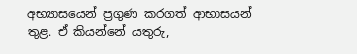අභ්‍යාසයෙන්‌ ප්‍රගුණ කරගත්‌ ආභාසයන්‌ තුළ. ඒ කියන්නේ යතුරු,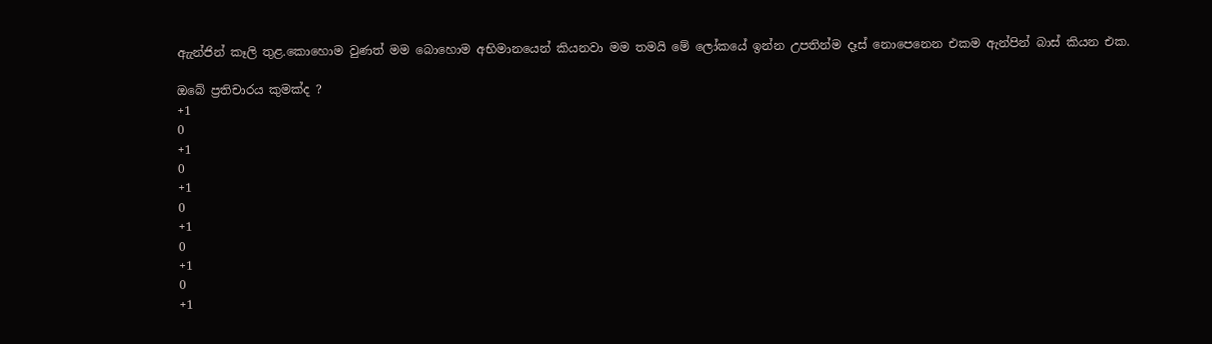ඇැන්ජින්‌ කෑලි තුළ.කොහොම වුණත්‌ මම බොහොම අභිමානයෙන්‌ කියනවා මම තමයි මේ ලෝකයේ ඉන්න උපතින්ම දෑස්‌ නොපෙනෙන එකම ඇන්පින්‌ බාස්‌ කියන එක.

ඔබේ ප්‍රතිචාරය කුමක්ද ?
+1
0
+1
0
+1
0
+1
0
+1
0
+1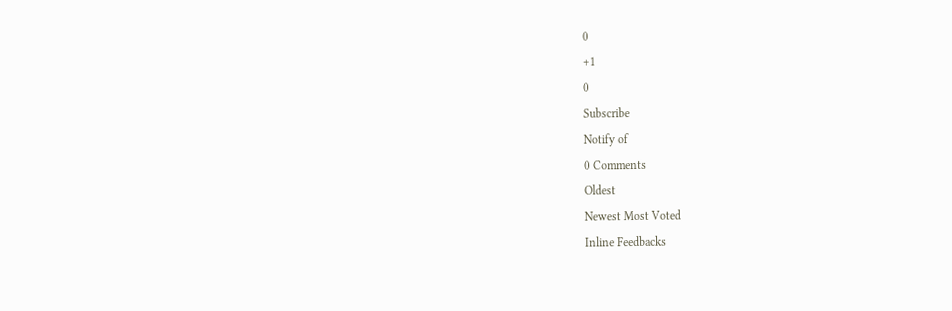0
+1
0
Subscribe
Notify of
0 Comments
Oldest
Newest Most Voted
Inline Feedbacks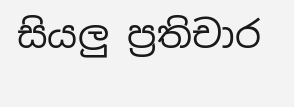සියලු ප්‍රතිචාර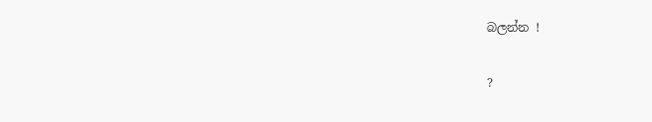බලන්න !

?